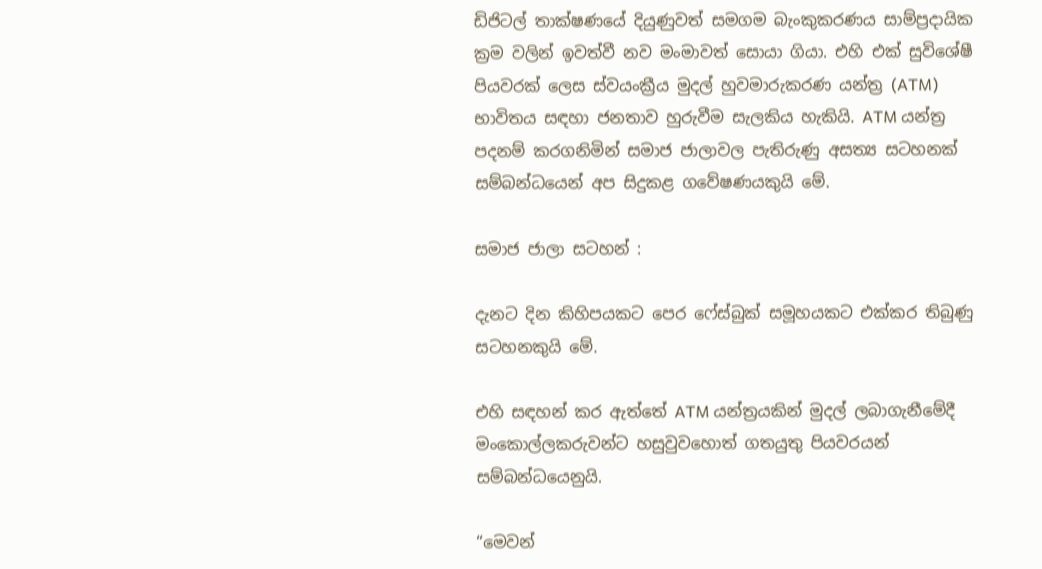ඩිජිටල් තාක්ෂණයේ දියුණුවත් සමගම බැංකුකරණය සාම්ප්‍රදායික ක්‍රම වලින් ඉවත්වී නව මංමාවත් සොයා ගියා. එහි එක් සුවිශේෂී පියවරක් ලෙස ස්වයංක්‍රීය මුදල් හුවමාරුකරණ යන්ත්‍ර (ATM) භාවිතය සඳහා ජනතාව හුරුවීම සැලකිය හැකියි. ATM යන්ත්‍ර පදනම් කරගනිමින් සමාජ ජාලාවල පැතිරුණු අසත්‍ය සටහනක් සම්බන්ධයෙන් අප සිදුකළ ගවේෂණයකුයි මේ.

සමාජ ජාලා සටහන් :

දැනට දින කිහිපයකට පෙර ෆේස්බුක් සමූහයකට එක්කර තිබුණු සටහනකුයි මේ.

එහි සඳහන් කර ඇත්තේ ATM යන්ත්‍රයකින් මුදල් ලබාගැනීමේදී මංකොල්ලකරුවන්ට හසුවුවහොත් ගතයුතු පියවරයන් සම්බන්ධයෙනුයි.

“මෙවන්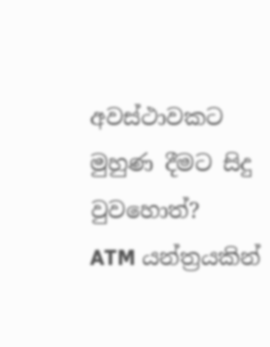අවස්ථාවකට මුහුණ දීමට සිදු වුවහොත්?
ATM යන්ත්‍රයකින්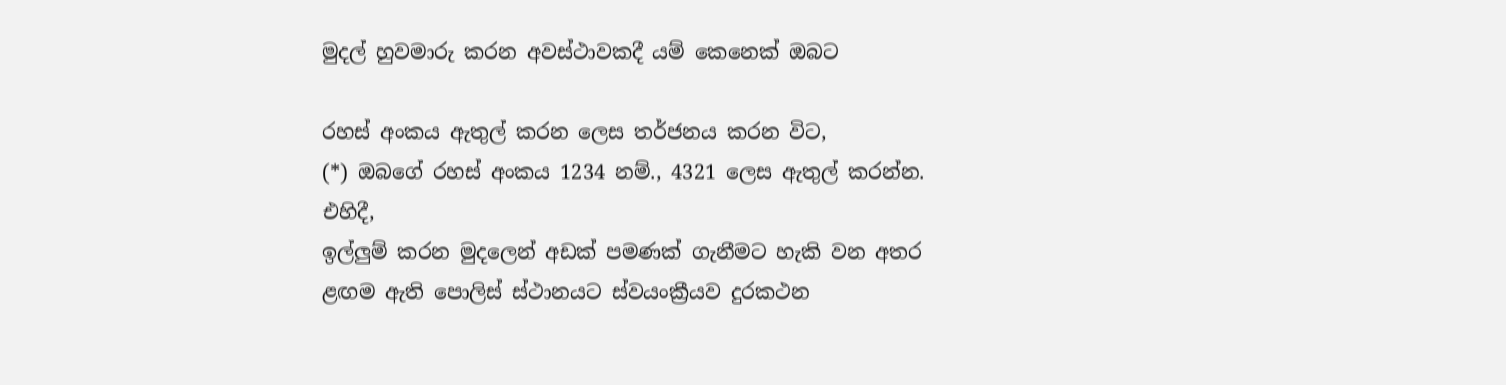මුදල් හුවමාරු කරන අවස්ථාවකදී යම් කෙනෙක් ඔබට

රහස් අංකය ඇතුල් කරන ලෙස තර්ජනය කරන විට,
(*) ඔබගේ රහස් අංකය 1234 නම්., 4321 ලෙස ඇතුල් කරන්න.
එහිදී,
ඉල්ලුම් කරන මුදලෙන් අඩක් පමණක් ගැනීමට හැකි වන අතර
ළඟම ඇති පොලිස් ස්ථානයට ස්වයංක්‍රීයව දුරකථන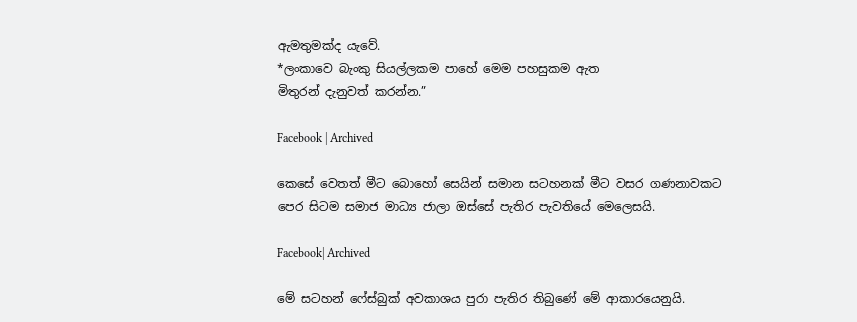ඇමතුමක්ද යැවේ.
*ලංකාවෙ බැංකු සියල්ලකම පාහේ මෙම පහසුකම ඇත
මිතුරන් දැනුවත් කරන්න.”

Facebook | Archived

කෙසේ වෙතත් මීට බොහෝ සෙයින් සමාන සටහනක් මීට වසර ගණනාවකට පෙර සිටම සමාජ මාධ්‍ය ජාලා ඔස්සේ පැතිර පැවතියේ මෙලෙසයි.

Facebook| Archived

මේ සටහන් ෆේස්බුක් අවකාශය පුරා පැතිර තිබුණේ මේ ආකාරයෙනුයි.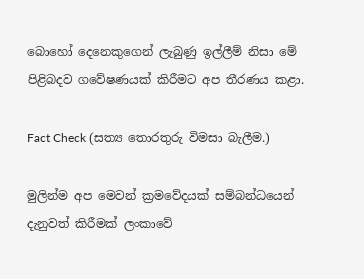බොහෝ දෙනෙකුගෙන් ලැබුණු ඉල්ලීම් නිසා මේ පිළිබදව ගවේෂණයක් කිරීමට අප තීරණය කළා.

Fact Check (සත්‍ය තොරතුරු විමසා බැලීම.)

මුලින්ම අප මෙවන් ක්‍රමවේදයක් සම්බන්ධයෙන් දැනුවත් කිරීමක් ලංකාවේ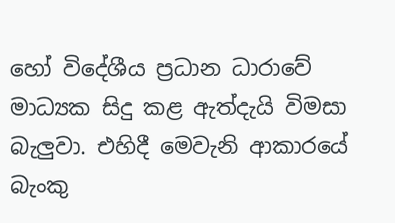හෝ විදේශීය ප්‍රධාන ධාරාවේ මාධ්‍යක සිදු කළ ඇත්දැයි විමසා බැලුවා. එහිදී මෙවැනි ආකාරයේ බැංකු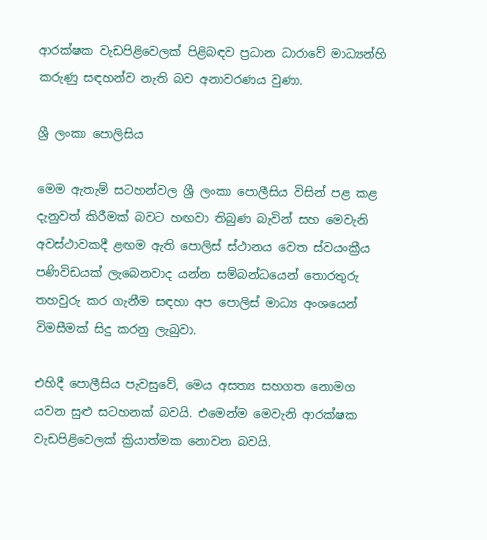ආරක්ෂක වැඩපිළිවෙලක් පිළිබඳව ප්‍රධාන ධාරාවේ මාධ්‍යන්හි කරුණු සඳහන්ව නැති බව අනාවරණය වුණා.

ශ්‍රී ලංකා පොලිසිය

මෙම ඇතැම් සටහන්වල ශ්‍රී ලංකා පොලීසිය විසින් පළ කළ දැනුවත් කිරීමක් බවට හඟවා තිබුණ බැවින් සහ මෙවැනි අවස්ථාවකදී ළඟම ඇති පොලිස් ස්ථානය වෙත ස්වයංක්‍රීය පණිවිඩයක් ලැබෙනවාද යන්න සම්බන්ධයෙන් තොරතුරු තහවුරු කර ගැනීම සඳහා අප පොලිස් මාධ්‍ය අංශයෙන් විමසීමක් සිදු කරනු ලැබුවා.

එහිදී පොලීසිය පැවසුවේ, මෙය අසත්‍ය සහගත නොමග යවන සුළු සටහනක් බවයි. එමෙන්ම මෙවැනි ආරක්ෂක වැඩපිළිවෙලක් ක්‍රියාත්මක නොවන බවයි.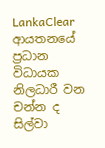LankaClear ආයතනයේ ප්‍රධාන විධායක නිලධාරී වන චන්න ද සිල්වා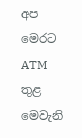අප මෙරට ATM තුළ මෙවැනි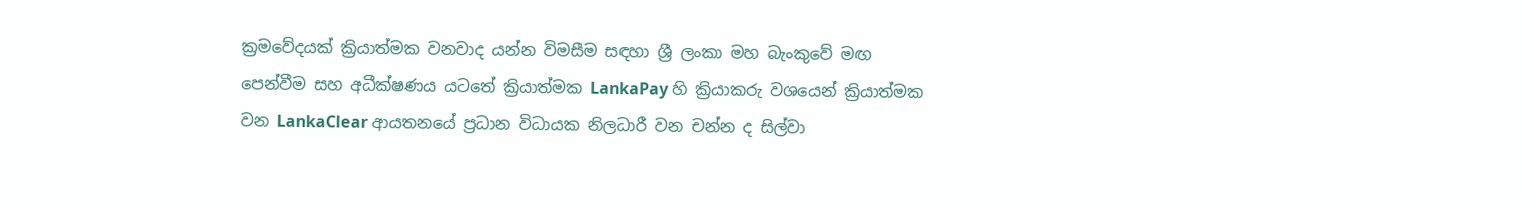ක්‍රමවේදයක් ක්‍රියාත්මක වනවාද යන්න විමසීම සඳහා ශ්‍රී ලංකා මහ බැංකුවේ මඟ පෙන්වීම සහ අධීක්ෂණය යටතේ ක්‍රියාත්මක LankaPay හි ක්‍රියාකරු වශයෙන් ක්‍රියාත්මක වන LankaClear ආයතනයේ ප්‍රධාන විධායක නිලධාරී වන චන්න ද සිල්වා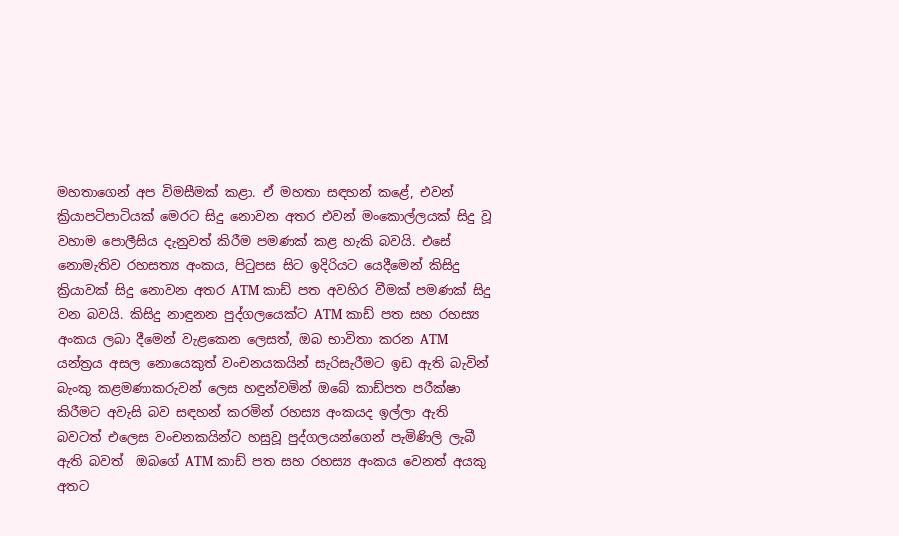මහතාගෙන් අප විමසීමක් කළා. ඒ මහතා සඳහන් කළේ, එවන් ක්‍රියාපටිපාටියක් මෙරට සිදු නොවන අතර එවන් මංකොල්ලයක් සිදු වූ වහාම පොලීසිය දැනුවත් කිරීම පමණක් කළ හැකි බවයි. එසේ නොමැතිව රහසත්‍ය අංකය, පිටුපස සිට ඉදිරියට යෙදීමෙන් කිසිදු ක්‍රියාවක් සිදු නොවන අතර ATM කාඩ් පත අවහිර වීමක් පමණක් සිදු වන බවයි. කිසිදු නාඳුනන පුද්ගලයෙක්ට ATM කාඩ් පත සහ රහස්‍ය අංකය ලබා දීමෙන් වැළකෙන ලෙසත්, ඔබ භාවිතා කරන ATM  යන්ත්‍රය අසල නොයෙකුත් වංචනයකයින් සැරිසැරීමට ඉඩ ඇති බැවින් බැංකු කළමණාකරුවන් ලෙස හඳුන්වමින් ඔබේ කාඩ්පත පරීක්ෂා කිරීමට අවැසි බව සඳහන් කරමින් රහස්‍ය අංකයද ඉල්ලා ඇති බවටත් එලෙස වංචනකයින්ට හසුවූ පුද්ගලයන්ගෙන් පැමිණිලි ලැබී ඇති බවත්  ඔබගේ ATM කාඩ් පත සහ රහස්‍ය අංකය වෙනත් අයකු අතට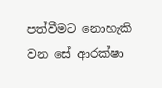පත්වීමට නොහැකි වන සේ ආරක්ෂා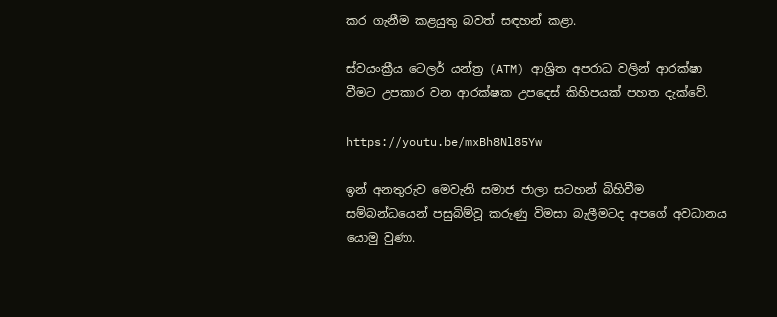කර ගැනීම කළයුතු බවත් සඳහන් කළා.

ස්වයංක්‍රීය ටෙලර් යන්ත්‍ර (ATM) ආශ්‍රිත අපරාධ වලින් ආරක්ෂා වීමට උපකාර වන ආරක්ෂක උපදෙස් කිහිපයක් පහත දැක්වේ.

https://youtu.be/mxBh8Nl85Yw

ඉන් අනතුරුව මෙවැනි සමාජ ජාලා සටහන් බිහිවීම සම්බන්ධයෙන් පසුබිම්වූ කරුණු විමසා බැලීමටද අපගේ අවධානය යොමු වුණා.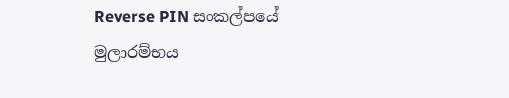Reverse PIN සංකල්පයේ මුලාරම්භය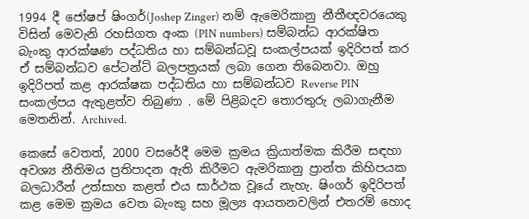1994 දී ජෝෂප් ෂිංගර්(Joshep Zinger) නම් ඇමෙරිකානු නීතීඥවරයෙකු විසින් මෙවැනි රහසිගත අංක (PIN numbers) සම්බන්ධ ආරක්ෂිත බැංකු ආරක්ෂණ පද්ධතිය හා සම්බන්ධවූ සංකල්පයක් ඉදිරිපත් කර ඒ සම්බන්ධව පේටන්ට් බලපත්‍රයක් ලබා ගෙන තිබෙනවා. ඔහු ඉදිරිපත් කළ ආරක්ෂක පද්ධතිය හා සම්බන්ධව Reverse PIN සංකල්පය ඇතුළත්ව තිබුණා . මේ පිළිබදව තොරතුරු ලබාගැනීම මෙතනින්. Archived.

කෙසේ වෙතත්, 2000 වසරේදී මෙම ක්‍රමය ක්‍රියාත්මක කිරීම සඳහා අවශ්‍ය නීතිමය ප්‍රතිපාදන ඇති කිරීමට ඇමරිකානු ප්‍රාන්ත කිහිපයක බලධාරීන් උත්සාහ කළත් එය සාර්ථක වූයේ නැහැ. ෂිංගර් ඉදිරිපත් කළ මෙම ක්‍රමය වෙත බැංකු සහ මූල්‍ය ආයතනවලින් එතරම් හොද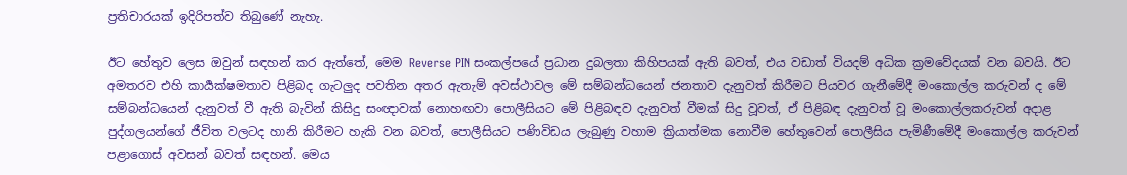ප්‍රතිචාරයක් ඉදිරිපත්ව තිබුණේ නැහැ.

ඊට හේතුව ලෙස ඔවුන් සඳහන් කර ඇත්තේ, මෙම Reverse PIN සංකල්පයේ ප්‍රධාන දුබලතා කිහිපයක් ඇති බවත්, එය වඩාත් වියදම් අධික ක්‍රමවේදයක් වන බවයි. ඊට අමතරව එහි කාර්‍යක්ෂමතාව පිළිබද ගැටලුද පවතින අතර ඇතැම් අවස්ථාවල මේ සම්බන්ධයෙන් ජනතාව දැනුවත් කිරීමට පියවර ගැනීමේදී මංකොල්ල කරුවන් ද මේ සම්බන්ධයෙන් දැනුවත් වී ඇති බැවින් කිසිදු සංඥාවක් නොහඟවා පොලීසියට මේ පිළිබඳව දැනුවත් වීමක් සිදු වූවත්, ඒ පිළිබඳ දැනුවත් වූ මංකොල්ලකරුවන් අදාළ පුද්ගලයන්ගේ ජීවිත වලටද හානි කිරීමට හැකි වන බවත්, පොලීසියට පණිවිඩය ලැබුණු වහාම ක්‍රියාත්මක නොවීම හේතුවෙන් පොලීසිය පැමිණීමේදී මංකොල්ල කරුවන් පළාගොස් අවසන් බවත් සඳහන්. මෙය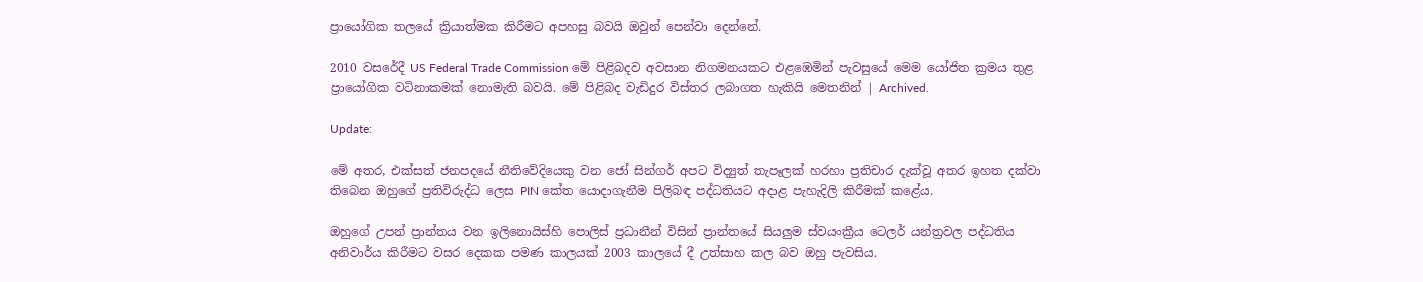ප්‍රායෝගික තලයේ ක්‍රියාත්මක කිරීමට අපහසු බවයි ඔවුන් පෙන්වා දෙන්නේ.

2010 වසරේදී US Federal Trade Commission මේ පිළිබදව අවසාන නිගමනයකට එළඹෙමින් පැවසුයේ මෙම යෝජිත ක්‍රමය තුළ ප්‍රායෝගික වටිනාකමක් නොමැති බවයි. මේ පිළිබද වැඩිදුර විස්තර ලබාගත හැකියි මෙතනින් | Archived.

Update:

මේ අතර, එක්සත් ජනපදයේ නීතිවේදියෙකු වන ජෝ සින්ගර් අපට විද්‍යුත් තැපෑලක් හරහා ප්‍රතිචාර දැක්වූ අතර ඉහත දක්වා තිබෙන ඔහුගේ ප්‍රතිවිරුද්ධ ලෙස PIN කේත යොදාගැනීම පිලිබඳ පද්ධතියට අදාළ පැහැදිලි කිරීමක් කළේය.

ඔහුගේ උපන් ප්‍රාන්තය වන ඉලිනොයිස්හි පොලිස් ප්‍රධානීන් විසින් ප්‍රාන්තයේ සියලුම ස්වයංක්‍රීය ටෙලර් යන්ත්‍රවල පද්ධතිය අනිවාර්ය කිරීමට වසර දෙකක පමණ කාලයක් 2003 කාලයේ දී උත්සාහ කල බව ඔහු පැවසිය.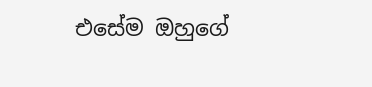එසේම ඔහුගේ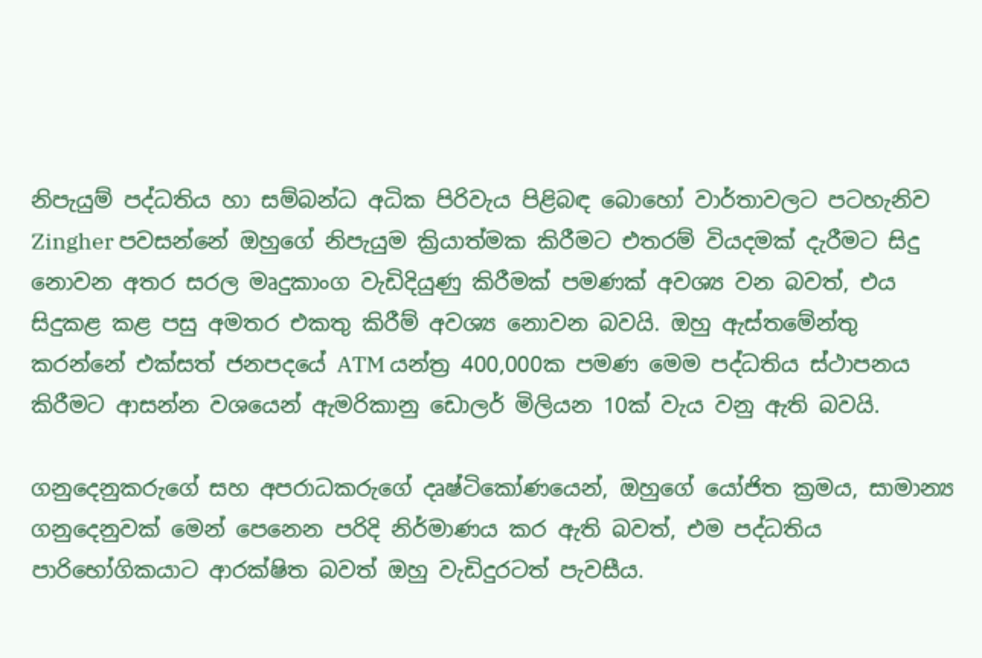නිපැයුම් පද්ධතිය හා සම්බන්ධ අධික පිරිවැය පිළිබඳ බොහෝ වාර්තාවලට පටහැනිව Zingher පවසන්නේ ඔහුගේ නිපැයුම ක්‍රියාත්මක කිරීමට එතරම් වියදමක් දැරීමට සිදු නොවන අතර සරල මෘදුකාංග වැඩිදියුණු කිරීමක් පමණක් අවශ්‍ය වන බවත්, එය සිදුකළ කළ පසු අමතර එකතු කිරීම් අවශ්‍ය නොවන බවයි. ඔහු ඇස්තමේන්තු කරන්නේ එක්සත් ජනපදයේ ATM යන්ත්‍ර 400,000ක පමණ මෙම පද්ධතිය ස්ථාපනය කිරීමට ආසන්න වශයෙන් ඇමරිකානු ඩොලර් මිලියන 10ක් වැය වනු ඇති බවයි.

ගනුදෙනුකරුගේ සහ අපරාධකරුගේ දෘෂ්ටිකෝණයෙන්, ඔහුගේ යෝජිත ක්‍රමය, සාමාන්‍ය ගනුදෙනුවක් මෙන් පෙනෙන පරිදි නිර්මාණය කර ඇති බවත්, එම පද්ධතිය පාරිභෝගිකයාට ආරක්ෂිත බවත් ඔහු වැඩිදුරටත් පැවසීය.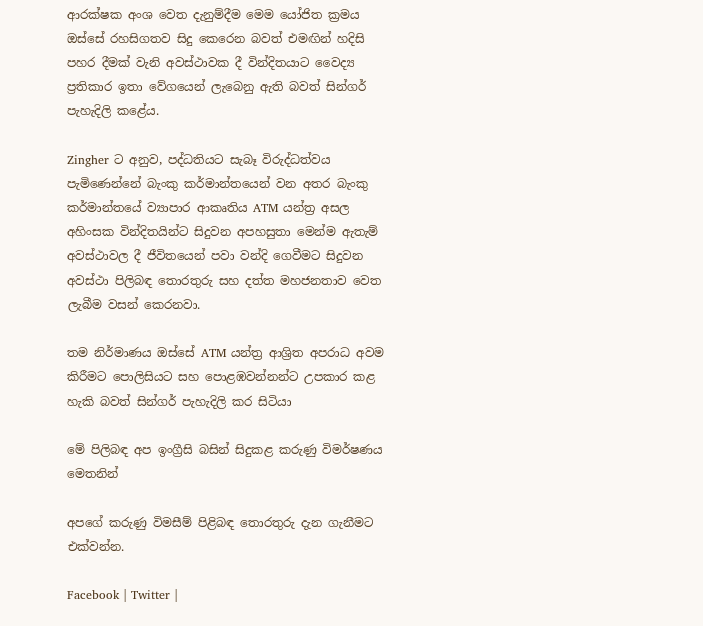ආරක්ෂක අංශ වෙත දැනුම්දීම මෙම යෝජිත ක්‍රමය ඔස්සේ රහසිගතව සිදු කෙරෙන බවත් එමඟින් හදිසි පහර දීමක් වැනි අවස්ථාවක දී වින්දිතයාට වෛද්‍ය ප්‍රතිකාර ඉතා වේගයෙන් ලැබෙනු ඇති බවත් සින්ගර් පැහැදිලි කළේය.

Zingher ට අනුව, පද්ධතියට සැබෑ විරුද්ධත්වය පැමිණෙන්නේ බැංකු කර්මාන්තයෙන් වන අතර බැංකු කර්මාන්තයේ ව්‍යාපාර ආකෘතිය ATM යන්ත්‍ර අසල අහිංසක වින්දිතයින්ට සිදුවන අපහසුතා මෙන්ම ඇතැම් අවස්ථාවල දී ජීවිතයෙන් පවා වන්දි ගෙවීමට සිදුවන අවස්ථා පිලිබඳ තොරතුරු සහ දත්ත මහජනතාව වෙත ලැබීම වසන් කෙරනවා.

තම නිර්මාණය ඔස්සේ ATM යන්ත්‍ර ආශ්‍රිත අපරාධ අවම කිරීමට පොලිසියට සහ පොළඹවන්නන්ට උපකාර කළ හැකි බවත් සින්ගර් පැහැදිලි කර සිටියා

මේ පිලිබඳ අප ඉංග්‍රීසි බසින් සිදුකළ කරුණු විමර්ෂණය මෙතනින්

අපගේ කරුණු විමසීම් පිළිබඳ තොරතුරු දැන ගැනීමට එක්වන්න.

Facebook | Twitter |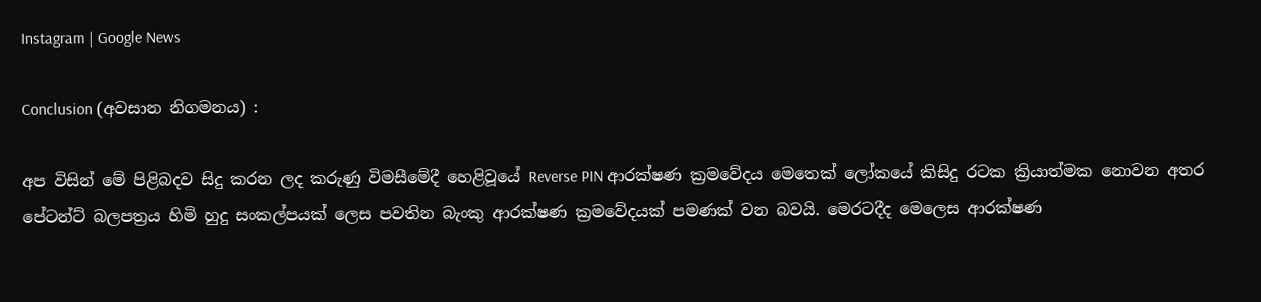Instagram | Google News

Conclusion (අවසාන නිගමනය) :

අප විසින් මේ පිළිබදව සිදු කරන ලද කරුණු විමසීමේදී හෙළිවූයේ Reverse PIN ආරක්ෂණ ක්‍රමවේදය මෙතෙක් ලෝකයේ කිසිදු රටක ක්‍රියාත්මක නොවන අතර පේටන්ට් බලපත්‍රය හිමි හුදු සංකල්පයක් ලෙස පවතින බැංකු ආරක්ෂණ ක්‍රමවේදයක් පමණක් වන බවයි. මෙරටදීද මෙලෙස ආරක්ෂණ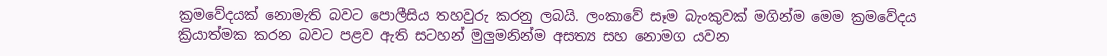ක්‍රමවේදයක් නොමැති බවට පොලීසිය තහවුරු කරනු ලබයි. ලංකාවේ සෑම බැංකුවක් මගින්ම මෙම ක්‍රමවේදය ක්‍රියාත්මක කරන බවට පළව ඇති සටහන් මුලුමනින්ම අසත්‍ය සහ නොමග යවන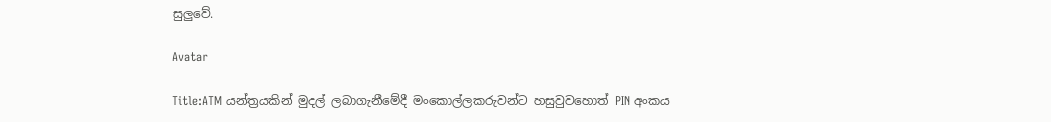සුලුවේ.

Avatar

Title:ATM යන්ත්‍රයකින් මුදල් ලබාගැනීමේදී මංකොල්ලකරුවන්ට හසුවුවහොත් PIN අංකය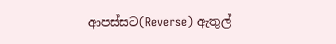ආපස්සට(Reverse) ඇතුල්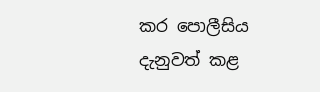කර පොලීසිය දැනුවත් කළ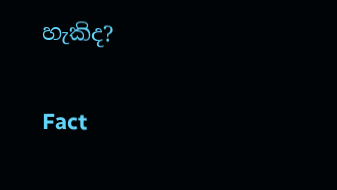හැකිද?

Fact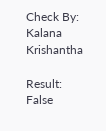Check By: Kalana Krishantha

Result: False